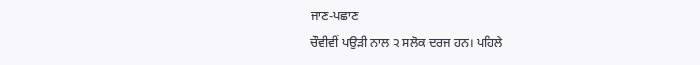ਜਾਣ-ਪਛਾਣ
ਚੌਵੀਵੀਂ ਪਉੜੀ ਨਾਲ ੨ ਸਲੋਕ ਦਰਜ ਹਨ। ਪਹਿਲੇ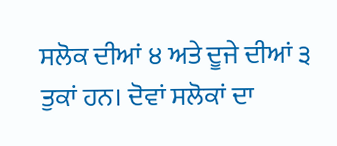ਸਲੋਕ ਦੀਆਂ ੪ ਅਤੇ ਦੂਜੇ ਦੀਆਂ ੩ ਤੁਕਾਂ ਹਨ। ਦੋਵਾਂ ਸਲੋਕਾਂ ਦਾ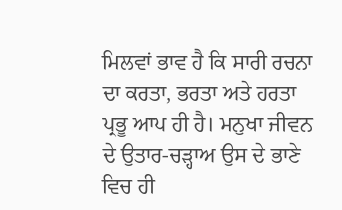ਮਿਲਵਾਂ ਭਾਵ ਹੈ ਕਿ ਸਾਰੀ ਰਚਨਾ ਦਾ ਕਰਤਾ, ਭਰਤਾ ਅਤੇ ਹਰਤਾ ਪ੍ਰਭੂ ਆਪ ਹੀ ਹੈ। ਮਨੁਖਾ ਜੀਵਨ ਦੇ ਉਤਾਰ-ਚੜ੍ਹਾਅ ਉਸ ਦੇ ਭਾਣੇ ਵਿਚ ਹੀ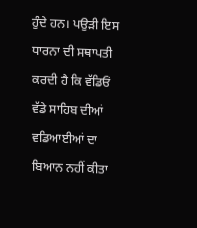ਹੁੰਦੇ ਹਨ। ਪਉੜੀ ਇਸ ਧਾਰਨਾ ਦੀ ਸਥਾਪਤੀ ਕਰਦੀ ਹੈ ਕਿ ਵੱਡਿਓਂ ਵੱਡੇ ਸਾਹਿਬ ਦੀਆਂ ਵਡਿਆਈਆਂ ਦਾ ਬਿਆਨ ਨਹੀਂ ਕੀਤਾ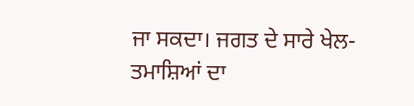ਜਾ ਸਕਦਾ। ਜਗਤ ਦੇ ਸਾਰੇ ਖੇਲ-ਤਮਾਸ਼ਿਆਂ ਦਾ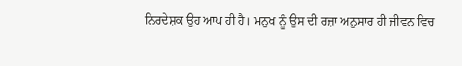ਨਿਰਦੇਸ਼ਕ ਉਹ ਆਪ ਹੀ ਹੈ। ਮਨੁਖ ਨੂੰ ਉਸ ਦੀ ਰਜ਼ਾ ਅਨੁਸਾਰ ਹੀ ਜੀਵਨ ਵਿਚ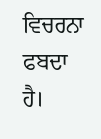ਵਿਚਰਨਾ ਫਬਦਾ ਹੈ।